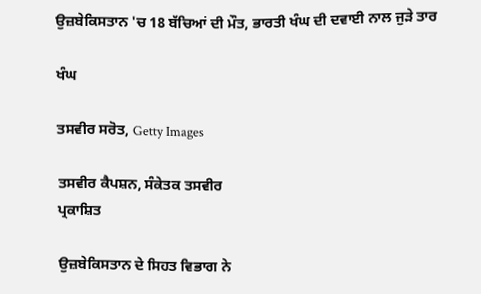ਉਜ਼ਬੇਕਿਸਤਾਨ 'ਚ 18 ਬੱਚਿਆਂ ਦੀ ਮੌਤ, ਭਾਰਤੀ ਖੰਘ ਦੀ ਦਵਾਈ ਨਾਲ ਜੁੜੇ ਤਾਰ

ਖੰਘ

ਤਸਵੀਰ ਸਰੋਤ, Getty Images

ਤਸਵੀਰ ਕੈਪਸ਼ਨ, ਸੰਕੇਤਕ ਤਸਵੀਰ
ਪ੍ਰਕਾਸ਼ਿਤ

ਉਜ਼ਬੇਕਿਸਤਾਨ ਦੇ ਸਿਹਤ ਵਿਭਾਗ ਨੇ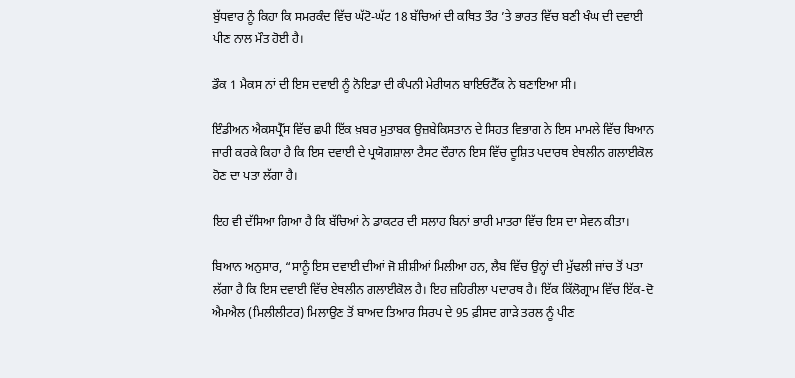ਬੁੱਧਵਾਰ ਨੂੰ ਕਿਹਾ ਕਿ ਸਮਰਕੰਦ ਵਿੱਚ ਘੱਟੋ-ਘੱਟ 18 ਬੱਚਿਆਂ ਦੀ ਕਥਿਤ ਤੌਰ ’ਤੇ ਭਾਰਤ ਵਿੱਚ ਬਣੀ ਖੰਘ ਦੀ ਦਵਾਈ ਪੀਣ ਨਾਲ ਮੌਤ ਹੋਈ ਹੈ।

ਡੌਕ 1 ਮੈਕਸ ਨਾਂ ਦੀ ਇਸ ਦਵਾਈ ਨੂੰ ਨੋਇਡਾ ਦੀ ਕੰਪਨੀ ਮੇਰੀਯਨ ਬਾਇਓਟੈੱਕ ਨੇ ਬਣਾਇਆ ਸੀ।

ਇੰਡੀਅਨ ਐਕਸਪ੍ਰੈੱਸ ਵਿੱਚ ਛਪੀ ਇੱਕ ਖ਼ਬਰ ਮੁਤਾਬਕ ਉਜ਼ਬੇਕਿਸਤਾਨ ਦੇ ਸਿਹਤ ਵਿਭਾਗ ਨੇ ਇਸ ਮਾਮਲੇ ਵਿੱਚ ਬਿਆਨ ਜਾਰੀ ਕਰਕੇ ਕਿਹਾ ਹੈ ਕਿ ਇਸ ਦਵਾਈ ਦੇ ਪ੍ਰਯੋਗਸ਼ਾਲਾ ਟੈਸਟ ਦੌਰਾਨ ਇਸ ਵਿੱਚ ਦੂਸ਼ਿਤ ਪਦਾਰਥ ਏਥਲੀਨ ਗਲਾਈਕੋਲ ਹੋਣ ਦਾ ਪਤਾ ਲੱਗਾ ਹੈ।

ਇਹ ਵੀ ਦੱਸਿਆ ਗਿਆ ਹੈ ਕਿ ਬੱਚਿਆਂ ਨੇ ਡਾਕਟਰ ਦੀ ਸਲਾਹ ਬਿਨਾਂ ਭਾਰੀ ਮਾਤਰਾ ਵਿੱਚ ਇਸ ਦਾ ਸੇਵਨ ਕੀਤਾ।

ਬਿਆਨ ਅਨੁਸਾਰ, “ਸਾਨੂੰ ਇਸ ਦਵਾਈ ਦੀਆਂ ਜੋ ਸ਼ੀਸ਼ੀਆਂ ਮਿਲੀਆ ਹਨ, ਲੈਬ ਵਿੱਚ ਉਨ੍ਹਾਂ ਦੀ ਮੁੱਢਲੀ ਜਾਂਚ ਤੋਂ ਪਤਾ ਲੱਗਾ ਹੈ ਕਿ ਇਸ ਦਵਾਈ ਵਿੱਚ ਏਥਲੀਨ ਗਲਾਈਕੋਲ ਹੈ। ਇਹ ਜ਼ਹਿਰੀਲਾ ਪਦਾਰਥ ਹੈ। ਇੱਕ ਕਿੱਲੋਗ੍ਰਾਮ ਵਿੱਚ ਇੱਕ-ਦੋ ਐਮਐਲ (ਮਿਲੀਲੀਟਰ) ਮਿਲਾਉਣ ਤੋਂ ਬਾਅਦ ਤਿਆਰ ਸਿਰਪ ਦੇ 95 ਫ਼ੀਸਦ ਗਾੜੇ ਤਰਲ ਨੂੰ ਪੀਣ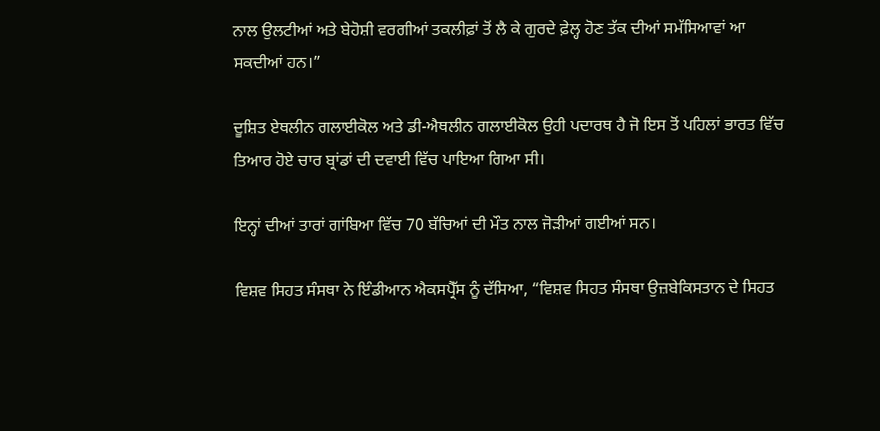ਨਾਲ ਉਲਟੀਆਂ ਅਤੇ ਬੇਹੋਸ਼ੀ ਵਰਗੀਆਂ ਤਕਲੀਫ਼ਾਂ ਤੋਂ ਲੈ ਕੇ ਗੁਰਦੇ ਫ਼ੇਲ੍ਹ ਹੋਣ ਤੱਕ ਦੀਆਂ ਸਮੱਸਿਆਵਾਂ ਆ ਸਕਦੀਆਂ ਹਨ।”

ਦੂਸ਼ਿਤ ਏਥਲੀਨ ਗਲਾਈਕੋਲ ਅਤੇ ਡੀ-ਐਥਲੀਨ ਗਲਾਈਕੋਲ ਉਹੀ ਪਦਾਰਥ ਹੈ ਜੋ ਇਸ ਤੋਂ ਪਹਿਲਾਂ ਭਾਰਤ ਵਿੱਚ ਤਿਆਰ ਹੋਏ ਚਾਰ ਬ੍ਰਾਂਡਾਂ ਦੀ ਦਵਾਈ ਵਿੱਚ ਪਾਇਆ ਗਿਆ ਸੀ।

ਇਨ੍ਹਾਂ ਦੀਆਂ ਤਾਰਾਂ ਗਾਂਬਿਆ ਵਿੱਚ 70 ਬੱਚਿਆਂ ਦੀ ਮੌਤ ਨਾਲ ਜੋੜੀਆਂ ਗਈਆਂ ਸਨ।

ਵਿਸ਼ਵ ਸਿਹਤ ਸੰਸਥਾ ਨੇ ਇੰਡੀਆਨ ਐਕਸਪ੍ਰੈੱਸ ਨੂੰ ਦੱਸਿਆ, “ਵਿਸ਼ਵ ਸਿਹਤ ਸੰਸਥਾ ਉਜ਼ਬੇਕਿਸਤਾਨ ਦੇ ਸਿਹਤ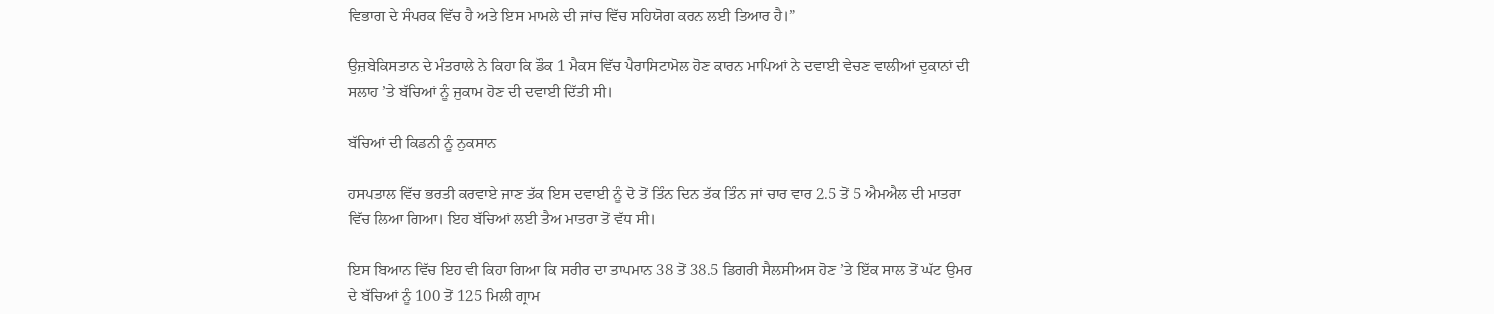ਵਿਭਾਗ ਦੇ ਸੰਪਰਕ ਵਿੱਚ ਹੈ ਅਤੇ ਇਸ ਮਾਮਲੇ ਦੀ ਜਾਂਚ ਵਿੱਚ ਸਹਿਯੋਗ ਕਰਨ ਲਈ ਤਿਆਰ ਹੈ।”

ਉਜ਼ਬੇਕਿਸਤਾਨ ਦੇ ਮੰਤਰਾਲੇ ਨੇ ਕਿਹਾ ਕਿ ਡੌਕ 1 ਮੈਕਸ ਵਿੱਚ ਪੈਰਾਸਿਟਾਮੋਲ ਹੋਣ ਕਾਰਨ ਮਾਪਿਆਂ ਨੇ ਦਵਾਈ ਵੇਚਣ ਵਾਲੀਆਂ ਦੁਕਾਨਾਂ ਦੀ ਸਲਾਹ ’ਤੇ ਬੱਚਿਆਂ ਨੂੰ ਜੁਕਾਮ ਹੋਣ ਦੀ ਦਵਾਈ ਦਿੱਤੀ ਸੀ।

ਬੱਚਿਆਂ ਦੀ ਕਿਡਨੀ ਨੂੰ ਨੁਕਸਾਨ

ਹਸਪਤਾਲ ਵਿੱਚ ਭਰਤੀ ਕਰਵਾਏ ਜਾਣ ਤੱਕ ਇਸ ਦਵਾਈ ਨੂੰ ਦੋ ਤੋਂ ਤਿੰਨ ਦਿਨ ਤੱਕ ਤਿੰਨ ਜਾਂ ਚਾਰ ਵਾਰ 2.5 ਤੋਂ 5 ਐਮਐਲ ਦੀ ਮਾਤਰਾ ਵਿੱਚ ਲਿਆ ਗਿਆ। ਇਹ ਬੱਚਿਆਂ ਲਈ ਤੈਅ ਮਾਤਰਾ ਤੋਂ ਵੱਧ ਸੀ।

ਇਸ ਬਿਆਨ ਵਿੱਚ ਇਹ ਵੀ ਕਿਹਾ ਗਿਆ ਕਿ ਸਰੀਰ ਦਾ ਤਾਪਮਾਨ 38 ਤੋਂ 38.5 ਡਿਗਰੀ ਸੈਲਸੀਅਸ ਹੋਣ ’ਤੇ ਇੱਕ ਸਾਲ ਤੋਂ ਘੱਟ ਉਮਰ ਦੇ ਬੱਚਿਆਂ ਨੂੰ 100 ਤੋਂ 125 ਮਿਲੀ ਗ੍ਰਾਮ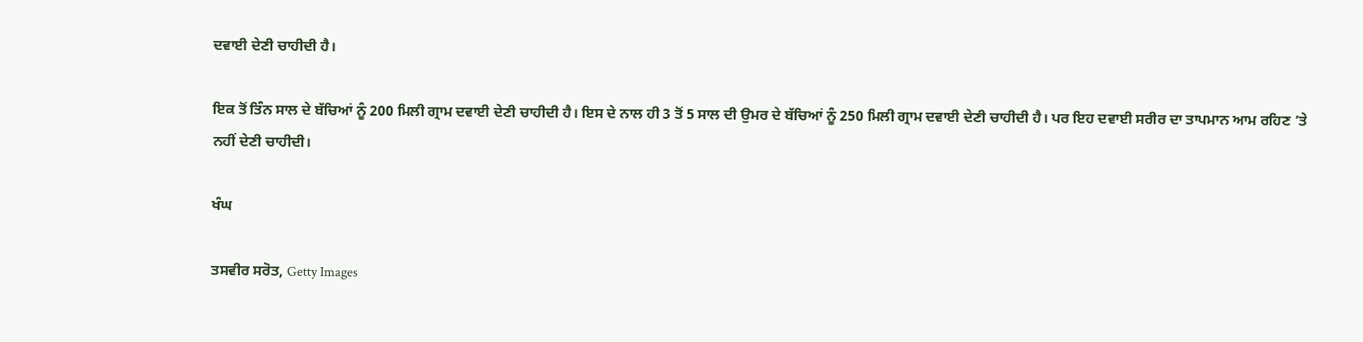ਦਵਾਈ ਦੇਣੀ ਚਾਹੀਦੀ ਹੈ।

ਇਕ ਤੋਂ ਤਿੰਨ ਸਾਲ ਦੇ ਬੱਚਿਆਂ ਨੂੰ 200 ਮਿਲੀ ਗ੍ਰਾਮ ਦਵਾਈ ਦੇਣੀ ਚਾਹੀਦੀ ਹੈ। ਇਸ ਦੇ ਨਾਲ ਹੀ 3 ਤੋਂ 5 ਸਾਲ ਦੀ ਉਮਰ ਦੇ ਬੱਚਿਆਂ ਨੂੰ 250 ਮਿਲੀ ਗ੍ਰਾਮ ਦਵਾਈ ਦੇਣੀ ਚਾਹੀਦੀ ਹੈ। ਪਰ ਇਹ ਦਵਾਈ ਸਰੀਰ ਦਾ ਤਾਪਮਾਨ ਆਮ ਰਹਿਣ ’ਤੇ ਨਹੀਂ ਦੇਣੀ ਚਾਹੀਦੀ।

ਖੰਘ

ਤਸਵੀਰ ਸਰੋਤ, Getty Images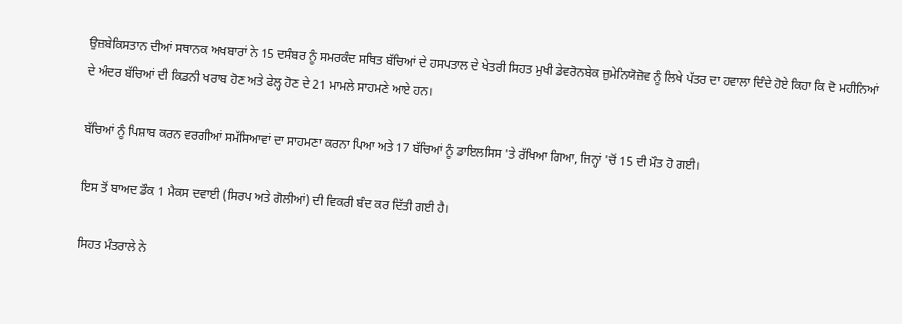ਉਜ਼ਬੇਕਿਸਤਾਨ ਦੀਆਂ ਸਥਾਨਕ ਅਖਬਾਰਾਂ ਨੇ 15 ਦਸੰਬਰ ਨੂੰ ਸਮਰਕੰਦ ਸਥਿਤ ਬੱਚਿਆਂ ਦੇ ਹਸਪਤਾਲ ਦੇ ਖੇਤਰੀ ਸਿਹਤ ਮੁਖੀ ਡੇਵਰੋਨਬੇਕ ਜ਼ੁਮੇਨਿਯੋਜ਼ੋਵ ਨੂੰ ਲਿਖੇ ਪੱਤਰ ਦਾ ਹਵਾਲਾ ਦਿੰਦੇ ਹੋਏ ਕਿਹਾ ਕਿ ਦੋ ਮਹੀਨਿਆਂ ਦੇ ਅੰਦਰ ਬੱਚਿਆਂ ਦੀ ਕਿਡਨੀ ਖਰਾਬ ਹੋਣ ਅਤੇ ਫੇਲ੍ਹ ਹੋਣ ਦੇ 21 ਮਾਮਲੇ ਸਾਹਮਣੇ ਆਏ ਹਨ।

ਬੱਚਿਆਂ ਨੂੰ ਪਿਸ਼ਾਬ ਕਰਨ ਵਰਗੀਆਂ ਸਮੱਸਿਆਵਾਂ ਦਾ ਸਾਹਮਣਾ ਕਰਨਾ ਪਿਆ ਅਤੇ 17 ਬੱਚਿਆਂ ਨੂੰ ਡਾਇਲਸਿਸ 'ਤੇ ਰੱਖਿਆ ਗਿਆ, ਜਿਨ੍ਹਾਂ 'ਚੋਂ 15 ਦੀ ਮੌਤ ਹੋ ਗਈ।

ਇਸ ਤੋਂ ਬਾਅਦ ਡੌਕ 1 ਮੈਕਸ ਦਵਾਈ (ਸਿਰਪ ਅਤੇ ਗੋਲੀਆਂ) ਦੀ ਵਿਕਰੀ ਬੰਦ ਕਰ ਦਿੱਤੀ ਗਈ ਹੈ।

ਸਿਹਤ ਮੰਤਰਾਲੇ ਨੇ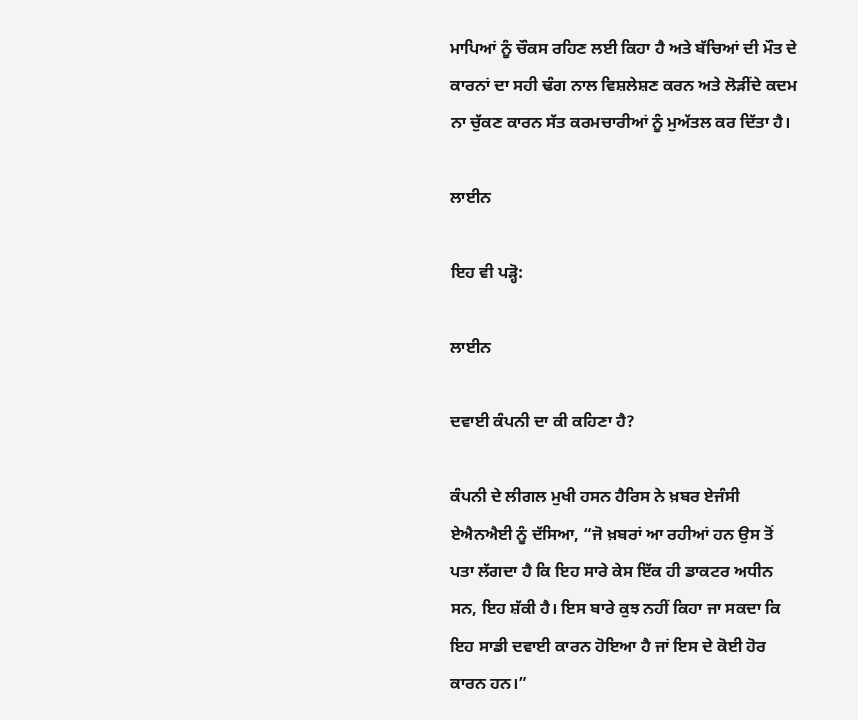ਮਾਪਿਆਂ ਨੂੰ ਚੌਕਸ ਰਹਿਣ ਲਈ ਕਿਹਾ ਹੈ ਅਤੇ ਬੱਚਿਆਂ ਦੀ ਮੌਤ ਦੇ ਕਾਰਨਾਂ ਦਾ ਸਹੀ ਢੰਗ ਨਾਲ ਵਿਸ਼ਲੇਸ਼ਣ ਕਰਨ ਅਤੇ ਲੋੜੀਂਦੇ ਕਦਮ ਨਾ ਚੁੱਕਣ ਕਾਰਨ ਸੱਤ ਕਰਮਚਾਰੀਆਂ ਨੂੰ ਮੁਅੱਤਲ ਕਰ ਦਿੱਤਾ ਹੈ।

ਲਾਈਨ

ਇਹ ਵੀ ਪੜ੍ਹੋ:

ਲਾਈਨ

ਦਵਾਈ ਕੰਪਨੀ ਦਾ ਕੀ ਕਹਿਣਾ ਹੈ?

ਕੰਪਨੀ ਦੇ ਲੀਗਲ ਮੁਖੀ ਹਸਨ ਹੈਰਿਸ ਨੇ ਖ਼ਬਰ ਏਜੰਸੀ ਏਐਨਐਈ ਨੂੰ ਦੱਸਿਆ, “ਜੋ ਖ਼ਬਰਾਂ ਆ ਰਹੀਆਂ ਹਨ ਉਸ ਤੋਂ ਪਤਾ ਲੱਗਦਾ ਹੈ ਕਿ ਇਹ ਸਾਰੇ ਕੇਸ ਇੱਕ ਹੀ ਡਾਕਟਰ ਅਧੀਨ ਸਨ, ਇਹ ਸ਼ੱਕੀ ਹੈ। ਇਸ ਬਾਰੇ ਕੁਝ ਨਹੀਂ ਕਿਹਾ ਜਾ ਸਕਦਾ ਕਿ ਇਹ ਸਾਡੀ ਦਵਾਈ ਕਾਰਨ ਹੋਇਆ ਹੈ ਜਾਂ ਇਸ ਦੇ ਕੋਈ ਹੋਰ ਕਾਰਨ ਹਨ।”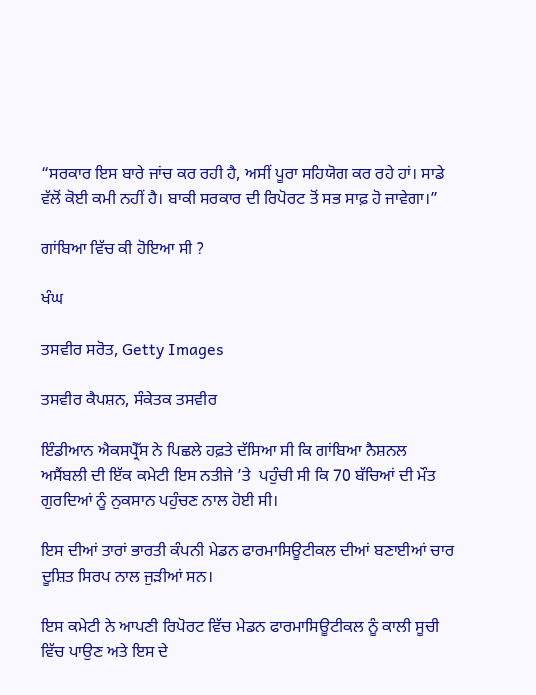“ਸਰਕਾਰ ਇਸ ਬਾਰੇ ਜਾਂਚ ਕਰ ਰਹੀ ਹੈ, ਅਸੀਂ ਪੂਰਾ ਸਹਿਯੋਗ ਕਰ ਰਹੇ ਹਾਂ। ਸਾਡੇ ਵੱਲੋਂ ਕੋਈ ਕਮੀ ਨਹੀਂ ਹੈ। ਬਾਕੀ ਸਰਕਾਰ ਦੀ ਰਿਪੋਰਟ ਤੋਂ ਸਭ ਸਾਫ਼ ਹੋ ਜਾਵੇਗਾ।”

ਗਾਂਬਿਆ ਵਿੱਚ ਕੀ ਹੋਇਆ ਸੀ ?

ਖੰਘ

ਤਸਵੀਰ ਸਰੋਤ, Getty Images

ਤਸਵੀਰ ਕੈਪਸ਼ਨ, ਸੰਕੇਤਕ ਤਸਵੀਰ

ਇੰਡੀਆਨ ਐਕਸਪ੍ਰੈੱਸ ਨੇ ਪਿਛਲੇ ਹਫ਼ਤੇ ਦੱਸਿਆ ਸੀ ਕਿ ਗਾਂਬਿਆ ਨੈਸ਼ਨਲ ਅਸੈਂਬਲੀ ਦੀ ਇੱਕ ਕਮੇਟੀ ਇਸ ਨਤੀਜੇ ’ਤੇ  ਪਹੁੰਚੀ ਸੀ ਕਿ 70 ਬੱਚਿਆਂ ਦੀ ਮੌਤ ਗੁਰਦਿਆਂ ਨੂੰ ਨੁਕਸਾਨ ਪਹੁੰਚਣ ਨਾਲ ਹੋਈ ਸੀ।

ਇਸ ਦੀਆਂ ਤਾਰਾਂ ਭਾਰਤੀ ਕੰਪਨੀ ਮੇਡਨ ਫਾਰਮਾਸਿਊਟੀਕਲ ਦੀਆਂ ਬਣਾਈਆਂ ਚਾਰ ਦੂਸ਼ਿਤ ਸਿਰਪ ਨਾਲ ਜੁੜੀਆਂ ਸਨ।

ਇਸ ਕਮੇਟੀ ਨੇ ਆਪਣੀ ਰਿਪੋਰਟ ਵਿੱਚ ਮੇਡਨ ਫਾਰਮਾਸਿਊਟੀਕਲ ਨੂੰ ਕਾਲੀ ਸੂਚੀ ਵਿੱਚ ਪਾਉਣ ਅਤੇ ਇਸ ਦੇ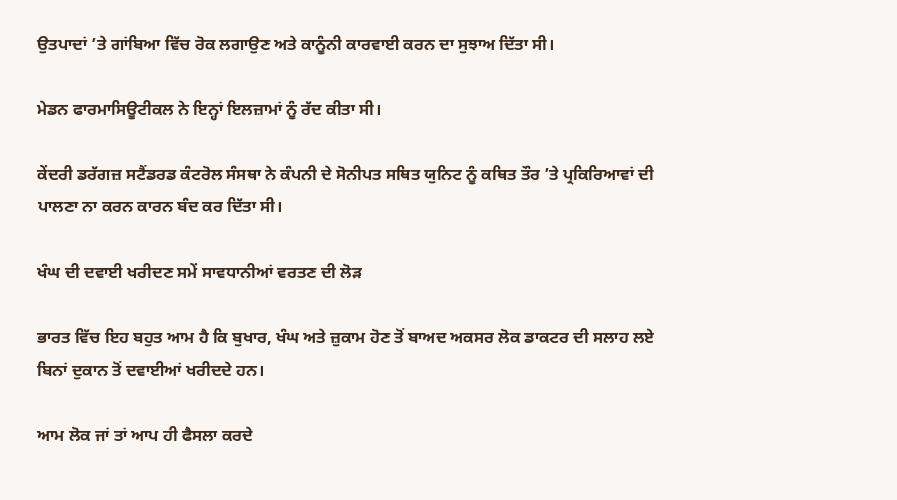ਉਤਪਾਦਾਂ ’ਤੇ ਗਾਂਬਿਆ ਵਿੱਚ ਰੋਕ ਲਗਾਉਣ ਅਤੇ ਕਾਨੂੰਨੀ ਕਾਰਵਾਈ ਕਰਨ ਦਾ ਸੁਝਾਅ ਦਿੱਤਾ ਸੀ।

ਮੇਡਨ ਫਾਰਮਾਸਿਊਟੀਕਲ ਨੇ ਇਨ੍ਹਾਂ ਇਲਜ਼ਾਮਾਂ ਨੂੰ ਰੱਦ ਕੀਤਾ ਸੀ।

ਕੇਂਦਰੀ ਡਰੱਗਜ਼ ਸਟੈਂਡਰਡ ਕੰਟਰੋਲ ਸੰਸਥਾ ਨੇ ਕੰਪਨੀ ਦੇ ਸੋਨੀਪਤ ਸਥਿਤ ਯੁਨਿਟ ਨੂੰ ਕਥਿਤ ਤੌਰ ’ਤੇ ਪ੍ਰਕਿਰਿਆਵਾਂ ਦੀ ਪਾਲਣਾ ਨਾ ਕਰਨ ਕਾਰਨ ਬੰਦ ਕਰ ਦਿੱਤਾ ਸੀ।

ਖੰਘ ਦੀ ਦਵਾਈ ਖਰੀਦਣ ਸਮੇਂ ਸਾਵਧਾਨੀਆਂ ਵਰਤਣ ਦੀ ਲੋੜ

ਭਾਰਤ ਵਿੱਚ ਇਹ ਬਹੁਤ ਆਮ ਹੈ ਕਿ ਬੁਖਾਰ, ਖੰਘ ਅਤੇ ਜ਼ੁਕਾਮ ਹੋਣ ਤੋਂ ਬਾਅਦ ਅਕਸਰ ਲੋਕ ਡਾਕਟਰ ਦੀ ਸਲਾਹ ਲਏ ਬਿਨਾਂ ਦੁਕਾਨ ਤੋਂ ਦਵਾਈਆਂ ਖਰੀਦਦੇ ਹਨ।

ਆਮ ਲੋਕ ਜਾਂ ਤਾਂ ਆਪ ਹੀ ਫੈਸਲਾ ਕਰਦੇ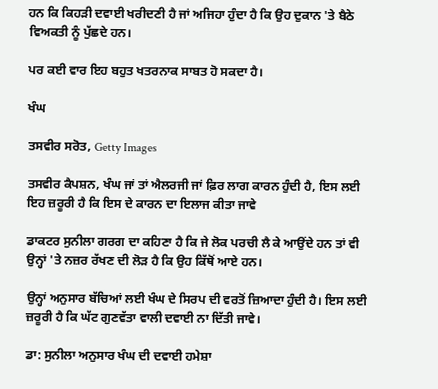ਹਨ ਕਿ ਕਿਹੜੀ ਦਵਾਈ ਖਰੀਦਣੀ ਹੈ ਜਾਂ ਅਜਿਹਾ ਹੁੰਦਾ ਹੈ ਕਿ ਉਹ ਦੁਕਾਨ 'ਤੇ ਬੈਠੇ ਵਿਅਕਤੀ ਨੂੰ ਪੁੱਛਦੇ ਹਨ।

ਪਰ ਕਈ ਵਾਰ ਇਹ ਬਹੁਤ ਖਤਰਨਾਕ ਸਾਬਤ ਹੋ ਸਕਦਾ ਹੈ।

ਖੰਘ

ਤਸਵੀਰ ਸਰੋਤ, Getty Images

ਤਸਵੀਰ ਕੈਪਸ਼ਨ, ਖੰਘ ਜਾਂ ਤਾਂ ਐਲਰਜੀ ਜਾਂ ਫ਼ਿਰ ਲਾਗ ਕਾਰਨ ਹੁੰਦੀ ਹੈ, ਇਸ ਲਈ ਇਹ ਜ਼ਰੂਰੀ ਹੈ ਕਿ ਇਸ ਦੇ ਕਾਰਨ ਦਾ ਇਲਾਜ ਕੀਤਾ ਜਾਵੇ

ਡਾਕਟਰ ਸੁਨੀਲਾ ਗਰਗ ਦਾ ਕਹਿਣਾ ਹੈ ਕਿ ਜੇ ਲੋਕ ਪਰਚੀ ਲੈ ਕੇ ਆਉਂਦੇ ਹਨ ਤਾਂ ਵੀ ਉਨ੍ਹਾਂ 'ਤੇ ਨਜ਼ਰ ਰੱਖਣ ਦੀ ਲੋੜ ਹੈ ਕਿ ਉਹ ਕਿੱਥੋਂ ਆਏ ਹਨ।

ਉਨ੍ਹਾਂ ਅਨੁਸਾਰ ਬੱਚਿਆਂ ਲਈ ਖੰਘ ਦੇ ਸਿਰਪ ਦੀ ਵਰਤੋਂ ਜ਼ਿਆਦਾ ਹੁੰਦੀ ਹੈ। ਇਸ ਲਈ ਜ਼ਰੂਰੀ ਹੈ ਕਿ ਘੱਟ ਗੁਣਵੱਤਾ ਵਾਲੀ ਦਵਾਈ ਨਾ ਦਿੱਤੀ ਜਾਵੇ।

ਡਾ: ਸੁਨੀਲਾ ਅਨੁਸਾਰ ਖੰਘ ਦੀ ਦਵਾਈ ਹਮੇਸ਼ਾ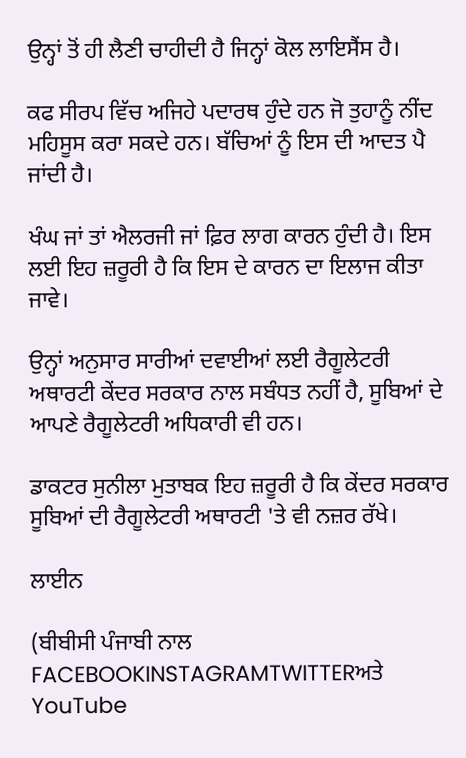ਉਨ੍ਹਾਂ ਤੋਂ ਹੀ ਲੈਣੀ ਚਾਹੀਦੀ ਹੈ ਜਿਨ੍ਹਾਂ ਕੋਲ ਲਾਇਸੈਂਸ ਹੈ।

ਕਫ ਸੀਰਪ ਵਿੱਚ ਅਜਿਹੇ ਪਦਾਰਥ ਹੁੰਦੇ ਹਨ ਜੋ ਤੁਹਾਨੂੰ ਨੀਂਦ ਮਹਿਸੂਸ ਕਰਾ ਸਕਦੇ ਹਨ। ਬੱਚਿਆਂ ਨੂੰ ਇਸ ਦੀ ਆਦਤ ਪੈ ਜਾਂਦੀ ਹੈ।

ਖੰਘ ਜਾਂ ਤਾਂ ਐਲਰਜੀ ਜਾਂ ਫ਼ਿਰ ਲਾਗ ਕਾਰਨ ਹੁੰਦੀ ਹੈ। ਇਸ ਲਈ ਇਹ ਜ਼ਰੂਰੀ ਹੈ ਕਿ ਇਸ ਦੇ ਕਾਰਨ ਦਾ ਇਲਾਜ ਕੀਤਾ ਜਾਵੇ।

ਉਨ੍ਹਾਂ ਅਨੁਸਾਰ ਸਾਰੀਆਂ ਦਵਾਈਆਂ ਲਈ ਰੈਗੂਲੇਟਰੀ ਅਥਾਰਟੀ ਕੇਂਦਰ ਸਰਕਾਰ ਨਾਲ ਸਬੰਧਤ ਨਹੀਂ ਹੈ, ਸੂਬਿਆਂ ਦੇ ਆਪਣੇ ਰੈਗੂਲੇਟਰੀ ਅਧਿਕਾਰੀ ਵੀ ਹਨ।

ਡਾਕਟਰ ਸੁਨੀਲਾ ਮੁਤਾਬਕ ਇਹ ਜ਼ਰੂਰੀ ਹੈ ਕਿ ਕੇਂਦਰ ਸਰਕਾਰ ਸੂਬਿਆਂ ਦੀ ਰੈਗੂਲੇਟਰੀ ਅਥਾਰਟੀ 'ਤੇ ਵੀ ਨਜ਼ਰ ਰੱਖੇ।

ਲਾਈਨ

(ਬੀਬੀਸੀ ਪੰਜਾਬੀ ਨਾਲ FACEBOOKINSTAGRAMTWITTERਅਤੇ YouTube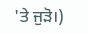'ਤੇ ਜੁੜੋ।)